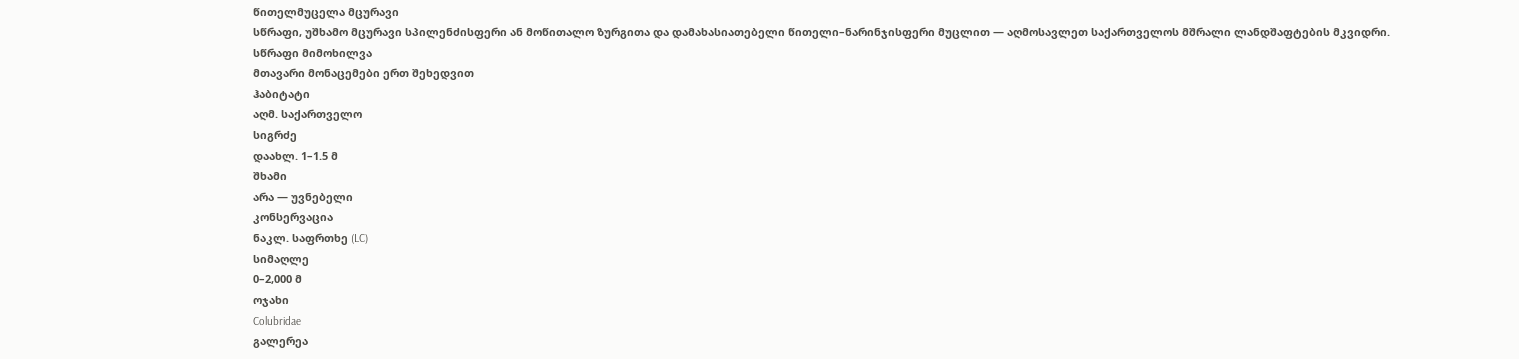წითელმუცელა მცურავი
სწრაფი, უშხამო მცურავი სპილენძისფერი ან მოწითალო ზურგითა და დამახასიათებელი წითელი–ნარინჯისფერი მუცლით — აღმოსავლეთ საქართველოს მშრალი ლანდშაფტების მკვიდრი.
სწრაფი მიმოხილვა
მთავარი მონაცემები ერთ შეხედვით
ჰაბიტატი
აღმ. საქართველო
სიგრძე
დაახლ. 1–1.5 მ
შხამი
არა — უვნებელი
კონსერვაცია
ნაკლ. საფრთხე (LC)
სიმაღლე
0–2,000 მ
ოჯახი
Colubridae
გალერეა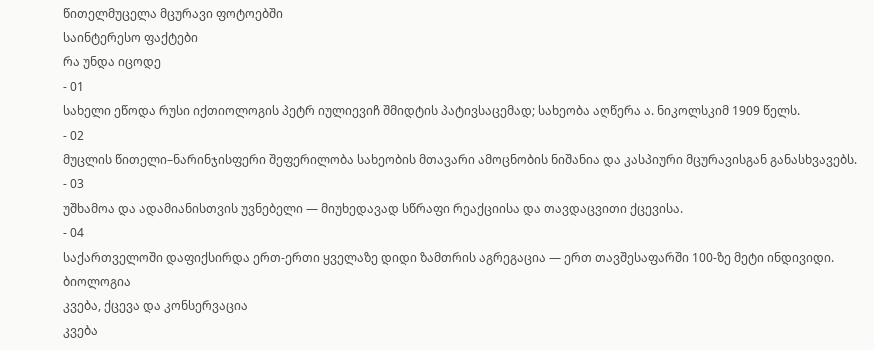წითელმუცელა მცურავი ფოტოებში
საინტერესო ფაქტები
რა უნდა იცოდე
- 01
სახელი ეწოდა რუსი იქთიოლოგის პეტრ იულიევიჩ შმიდტის პატივსაცემად; სახეობა აღწერა ა. ნიკოლსკიმ 1909 წელს.
- 02
მუცლის წითელი–ნარინჯისფერი შეფერილობა სახეობის მთავარი ამოცნობის ნიშანია და კასპიური მცურავისგან განასხვავებს.
- 03
უშხამოა და ადამიანისთვის უვნებელი — მიუხედავად სწრაფი რეაქციისა და თავდაცვითი ქცევისა.
- 04
საქართველოში დაფიქსირდა ერთ-ერთი ყველაზე დიდი ზამთრის აგრეგაცია — ერთ თავშესაფარში 100-ზე მეტი ინდივიდი.
ბიოლოგია
კვება, ქცევა და კონსერვაცია
კვება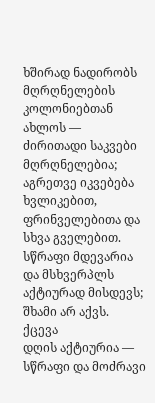ხშირად ნადირობს მღრღნელების კოლონიებთან ახლოს — ძირითადი საკვები მღრღნელებია; აგრეთვე იკვებება ხვლიკებით, ფრინველებითა და სხვა გველებით. სწრაფი მდევარია და მსხვერპლს აქტიურად მისდევს; შხამი არ აქვს.
ქცევა
დღის აქტიურია — სწრაფი და მოძრავი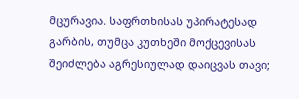მცურავია. საფრთხისას უპირატესად გარბის, თუმცა კუთხეში მოქცევისას შეიძლება აგრესიულად დაიცვას თავი;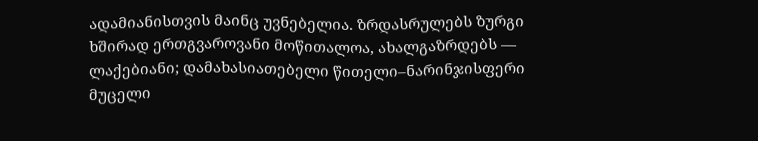ადამიანისთვის მაინც უვნებელია. ზრდასრულებს ზურგი ხშირად ერთგვაროვანი მოწითალოა, ახალგაზრდებს — ლაქებიანი; დამახასიათებელი წითელი–ნარინჯისფერი მუცელი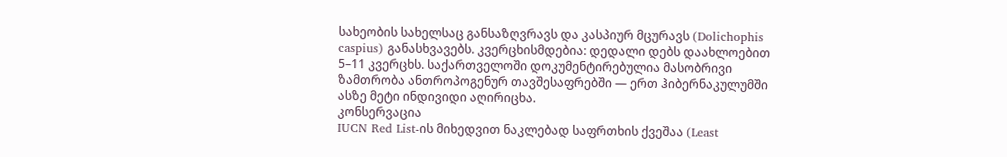სახეობის სახელსაც განსაზღვრავს და კასპიურ მცურავს (Dolichophis caspius) განასხვავებს. კვერცხისმდებია: დედალი დებს დაახლოებით 5–11 კვერცხს. საქართველოში დოკუმენტირებულია მასობრივი ზამთრობა ანთროპოგენურ თავშესაფრებში — ერთ ჰიბერნაკულუმში ასზე მეტი ინდივიდი აღირიცხა.
კონსერვაცია
IUCN Red List-ის მიხედვით ნაკლებად საფრთხის ქვეშაა (Least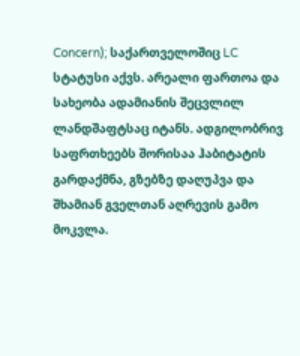Concern); საქართველოშიც LC სტატუსი აქვს. არეალი ფართოა და სახეობა ადამიანის შეცვლილ ლანდშაფტსაც იტანს. ადგილობრივ საფრთხეებს შორისაა ჰაბიტატის გარდაქმნა, გზებზე დაღუპვა და შხამიან გველთან აღრევის გამო მოკვლა.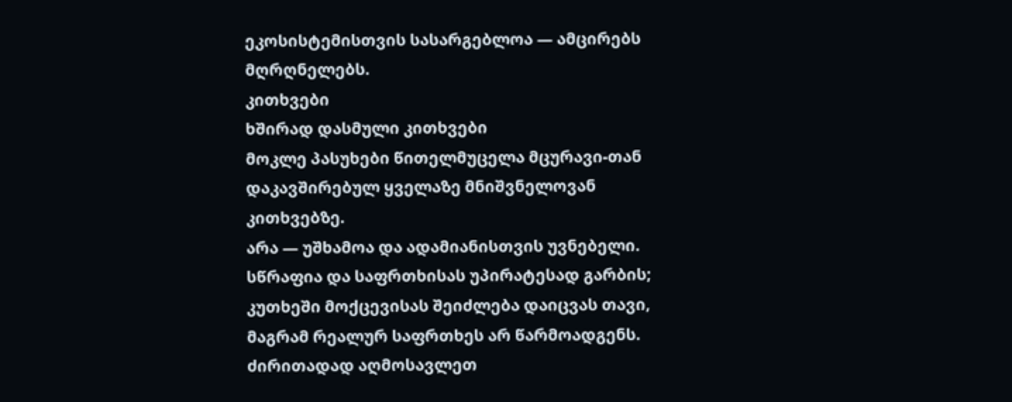ეკოსისტემისთვის სასარგებლოა — ამცირებს მღრღნელებს.
კითხვები
ხშირად დასმული კითხვები
მოკლე პასუხები წითელმუცელა მცურავი-თან დაკავშირებულ ყველაზე მნიშვნელოვან კითხვებზე.
არა — უშხამოა და ადამიანისთვის უვნებელი. სწრაფია და საფრთხისას უპირატესად გარბის; კუთხეში მოქცევისას შეიძლება დაიცვას თავი, მაგრამ რეალურ საფრთხეს არ წარმოადგენს.
ძირითადად აღმოსავლეთ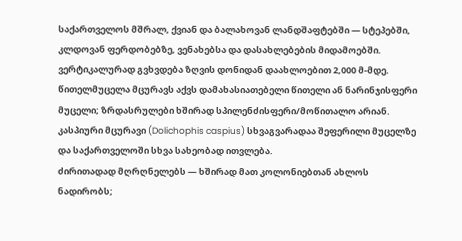საქართველოს მშრალ, ქვიან და ბალახოვან ლანდშაფტებში — სტეპებში, კლდოვან ფერდობებზე, ვენახებსა და დასახლებების მიდამოებში. ვერტიკალურად გვხვდება ზღვის დონიდან დაახლოებით 2,000 მ-მდე.
წითელმუცელა მცურავს აქვს დამახასიათებელი წითელი ან ნარინჯისფერი მუცელი; ზრდასრულები ხშირად სპილენძისფერი/მოწითალო არიან. კასპიური მცურავი (Dolichophis caspius) სხვაგვარადაა შეფერილი მუცელზე და საქართველოში სხვა სახეობად ითვლება.
ძირითადად მღრღნელებს — ხშირად მათ კოლონიებთან ახლოს ნადირობს;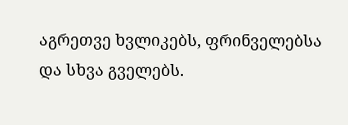აგრეთვე ხვლიკებს, ფრინველებსა და სხვა გველებს.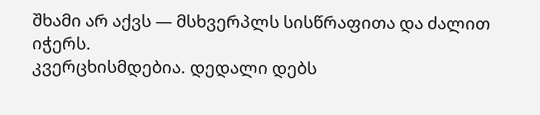შხამი არ აქვს — მსხვერპლს სისწრაფითა და ძალით იჭერს.
კვერცხისმდებია. დედალი დებს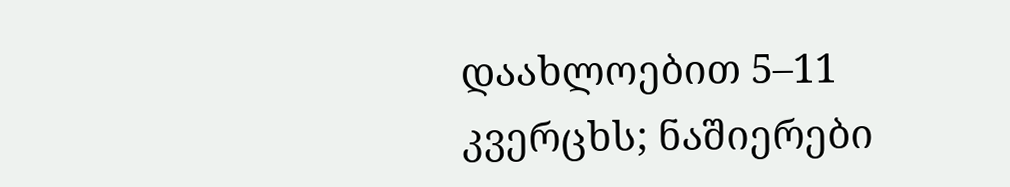დაახლოებით 5–11 კვერცხს; ნაშიერები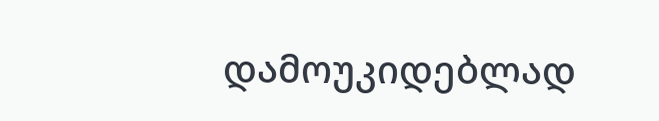დამოუკიდებლად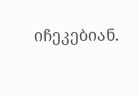იჩეკებიან.